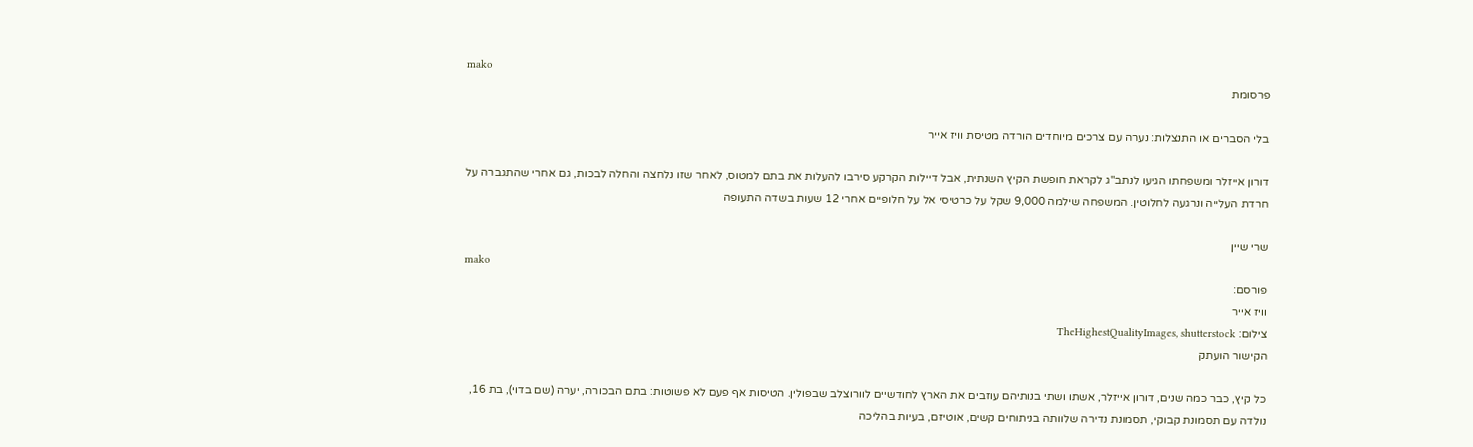mako
פרסומת

בלי הסברים או התנצלות: נערה עם צרכים מיוחדים הורדה מטיסת וויז אייר

דורון אייזלר ומשפחתו הגיעו לנתב"ג לקראת חופשת הקיץ השנתית, אבל דיילות הקרקע סירבו להעלות את בתם למטוס, לאחר שזו נלחצה והחלה לבכות, גם אחרי שהתגברה על חרדת העלייה ונרגעה לחלוטין. המשפחה שילמה 9,000 שקל על כרטיסי אל על חלופיים אחרי 12 שעות בשדה התעופה

שרי שיין
mako
פורסם:
וויז אייר
צילום: TheHighestQualityImages, shutterstock
הקישור הועתק

כל קיץ, כבר כמה שנים, דורון אייזלר, אשתו ושתי בנותיהם עוזבים את הארץ לחודשיים לוורוצלב שבפולין. הטיסות אף פעם לא פשוטות: בתם הבכורה, יערה (שם בדוי), בת 16, נולדה עם תסמונת קבוקי, תסמונת נדירה שלוותה בניתוחים קשים, אוטיזם, בעיות בהליכה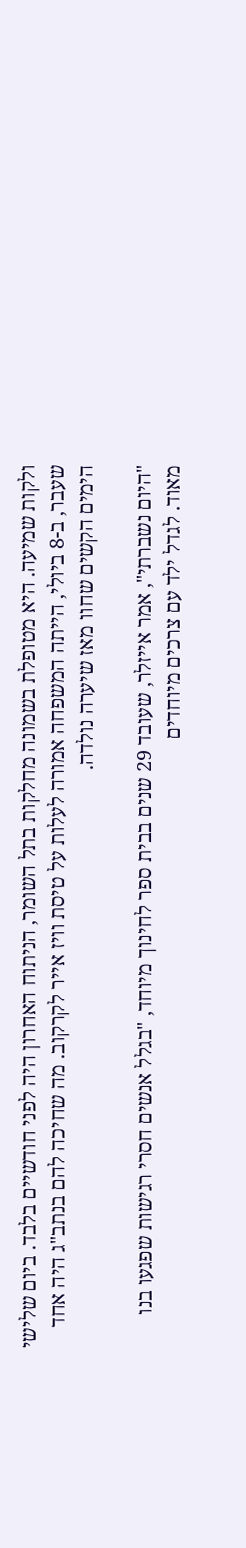ולקות שמיעה. היא מטופלת בשמונה מחלקות בתל השומר, הניתוח האחרון היה לפני חודשיים בלבד. ביום שלישי שעבר, ב-8 ביולי, הייתה המשפחה אמורה לעלות על טיסת וויז אייר לקרקוב. מה שחיכה להם בנתב"ג היה אחד הימים הקשים שחוו מאז שיערה נולדה.

"היום נשברתי", אמר אייזלר, שעובד 29 שנים בבית ספר לחינוך מיוחד, "בגלל אנשים חסרי רגישות שפגעו בנו מאוד. לגדל ילד עם צרכים מיוחדים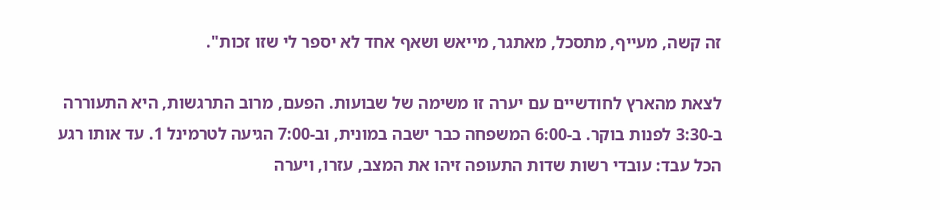זה קשה, מעייף, מתסכל, מאתגר, מייאש ושאף אחד לא יספר לי שזו זכות".

לצאת מהארץ לחודשיים עם יערה זו משימה של שבועות. הפעם, מרוב התרגשות, היא התעוררה ב-3:30 לפנות בוקר. ב-6:00 המשפחה כבר ישבה במונית, וב-7:00 הגיעה לטרמינל 1. עד אותו רגע הכל עבד: עובדי רשות שדות התעופה זיהו את המצב, עזרו, ויערה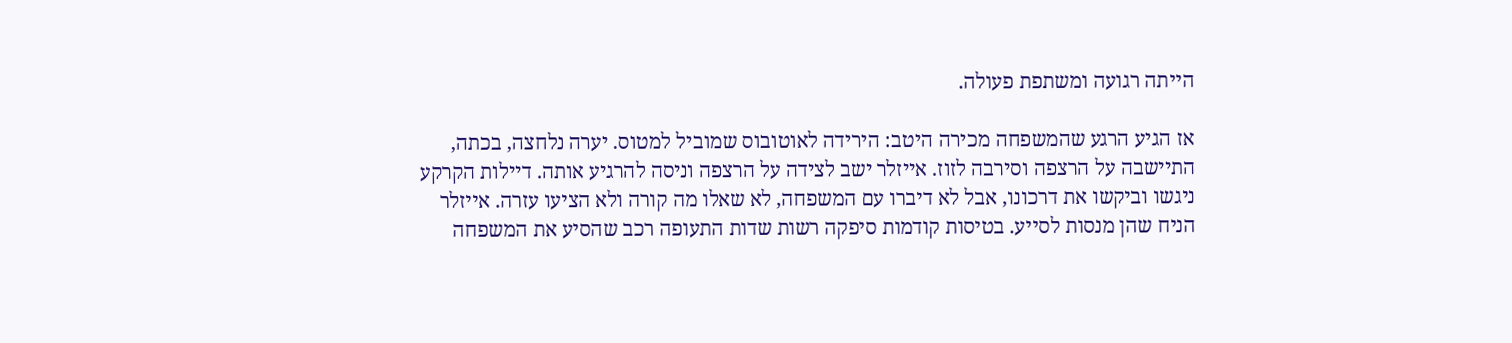הייתה רגועה ומשתפת פעולה.

אז הגיע הרגע שהמשפחה מכירה היטב: הירידה לאוטובוס שמוביל למטוס. יערה נלחצה, בכתה, התיישבה על הרצפה וסירבה לזוז. אייזלר ישב לצידה על הרצפה וניסה להרגיע אותה. דיילות הקרקע ניגשו וביקשו את דרכונו, אבל לא דיברו עם המשפחה, לא שאלו מה קורה ולא הציעו עזרה. אייזלר הניח שהן מנסות לסייע. בטיסות קודמות סיפקה רשות שדות התעופה רכב שהסיע את המשפחה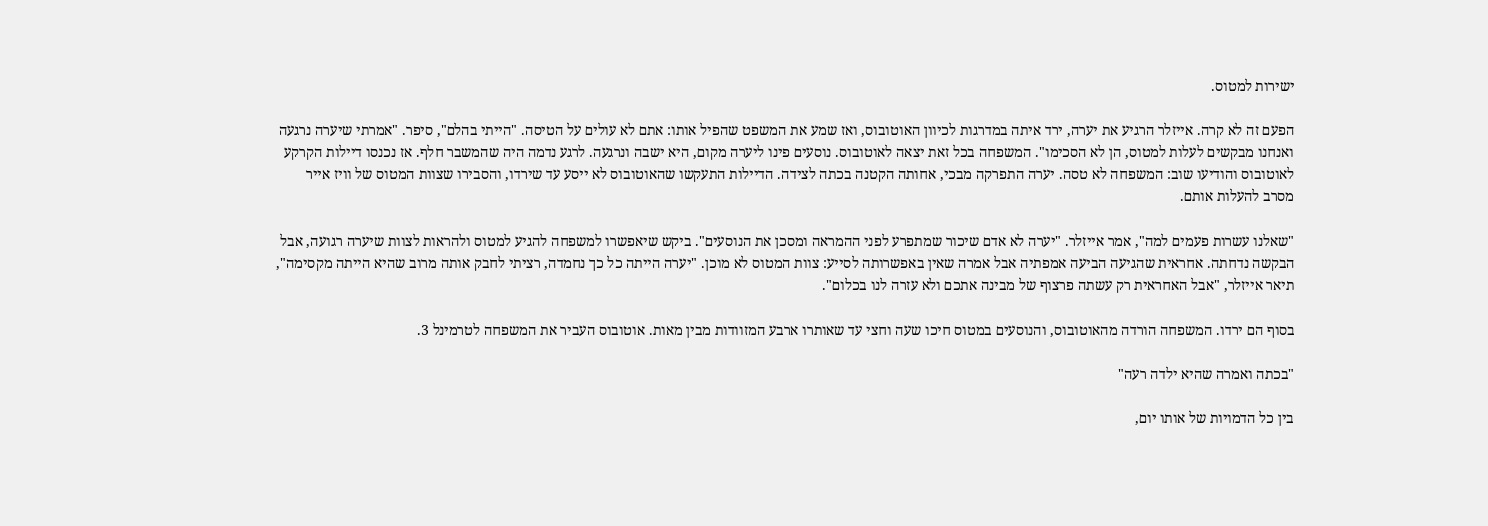ישירות למטוס.

הפעם זה לא קרה. אייזלר הרגיע את יערה, ירד איתה במדרגות לכיוון האוטובוס, ואז שמע את המשפט שהפיל אותו: אתם לא עולים על הטיסה. "הייתי בהלם", סיפר. "אמרתי שיערה נרגעה ואנחנו מבקשים לעלות למטוס, הן לא הסכימו". המשפחה בכל זאת יצאה לאוטובוס. נוסעים פינו ליערה מקום, היא ישבה ונרגעה. לרגע נדמה היה שהמשבר חלף. אז נכנסו דיילות הקרקע לאוטובוס והודיעו שוב: המשפחה לא טסה. יערה התפרקה מבכי, אחותה הקטנה בכתה לצידה. הדיילות התעקשו שהאוטובוס לא ייסע עד שירדו, והסבירו שצוות המטוס של וויז אייר מסרב להעלות אותם.

"שאלנו עשרות פעמים למה", אמר אייזלר. "יערה לא אדם שיכור שמתפרע לפני ההמראה ומסכן את הנוסעים". ביקש שיאפשרו למשפחה להגיע למטוס ולהראות לצוות שיערה רגועה, אבל הבקשה נדחתה. אחראית שהגיעה הביעה אמפתיה אבל אמרה שאין באפשרותה לסייע: צוות המטוס לא מוכן. "יערה הייתה כל כך נחמדה, רציתי לחבק אותה מרוב שהיא הייתה מקסימה", תיאר אייזלר, "אבל האחראית רק עשתה פרצוף של מבינה אתכם ולא עזרה לנו בכלום".

בסוף הם ירדו. המשפחה הורדה מהאוטובוס, והנוסעים במטוס חיכו שעה וחצי עד שאותרו ארבע המזוודות מבין מאות. אוטובוס העביר את המשפחה לטרמינל 3.

"בכתה ואמרה שהיא ילדה רעה"

בין כל הדמויות של אותו יום,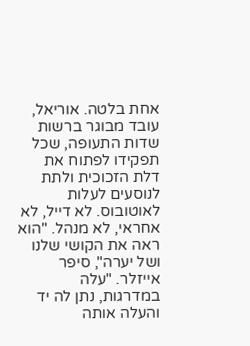אחת בלטה. אוריאל, עובד מבוגר ברשות שדות התעופה, שכל תפקידו לפתוח את דלת הזכוכית ולתת לנוסעים לעלות לאוטובוס. לא דייל, לא אחראי, לא מנהל. "הוא ראה את הקושי שלנו ושל יערה", סיפר אייזלר. "עלה במדרגות, נתן לה יד והעלה אותה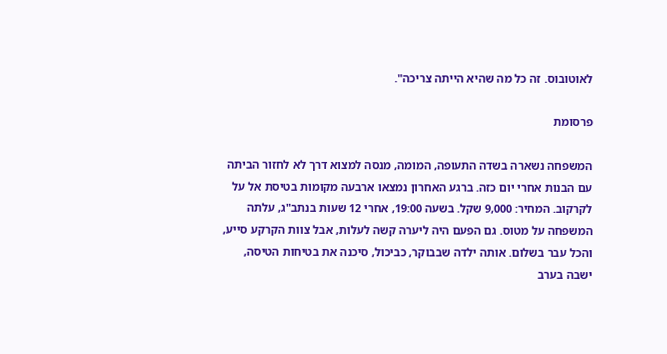לאוטובוס. זה כל מה שהיא הייתה צריכה".

פרסומת

המשפחה נשארה בשדה התעופה, המומה, מנסה למצוא דרך לא לחזור הביתה עם הבנות אחרי יום כזה. ברגע האחרון נמצאו ארבעה מקומות בטיסת אל על לקרקוב. המחיר: 9,000 שקל. בשעה 19:00, אחרי 12 שעות בנתב"ג, עלתה המשפחה על מטוס. גם הפעם היה ליערה קשה לעלות, אבל צוות הקרקע סייע, והכל עבר בשלום. אותה ילדה שבבוקר, כביכול, סיכנה את בטיחות הטיסה, ישבה בערב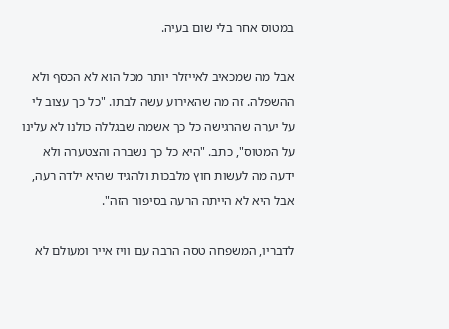במטוס אחר בלי שום בעיה.

אבל מה שמכאיב לאייזלר יותר מכל הוא לא הכסף ולא ההשפלה. זה מה שהאירוע עשה לבתו. "כל כך עצוב לי על יערה שהרגישה כל כך אשמה שבגללה כולנו לא עלינו על המטוס", כתב. "היא כל כך נשברה והצטערה ולא ידעה מה לעשות חוץ מלבכות ולהגיד שהיא ילדה רעה, אבל היא לא הייתה הרעה בסיפור הזה".

לדבריו, המשפחה טסה הרבה עם וויז אייר ומעולם לא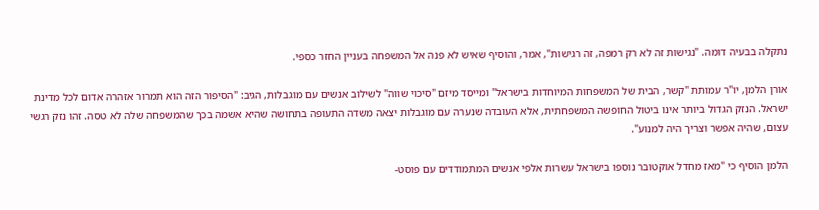נתקלה בבעיה דומה. "נגישות זה לא רק רמפה, זה רגישות", אמר, והוסיף שאיש לא פנה אל המשפחה בעניין החזר כספי.

אורן הלמן, יו"ר עמותת "קשר, הבית של המשפחות המיוחדות בישראל" ומייסד מיזם "סיכוי שווה" לשילוב אנשים עם מוגבלות, הגיב: "הסיפור הזה הוא תמרור אזהרה אדום לכל מדינת ישראל. הנזק הגדול ביותר אינו ביטול החופשה המשפחתית, אלא העובדה שנערה עם מוגבלות יצאה משדה התעופה בתחושה שהיא אשמה בכך שהמשפחה שלה לא טסה. זהו נזק רגשי עצום, שהיה אפשר וצריך היה למנוע".

הלמן הוסיף כי "מאז מחדל אוקטובר נוספו בישראל עשרות אלפי אנשים המתמודדים עם פוסט-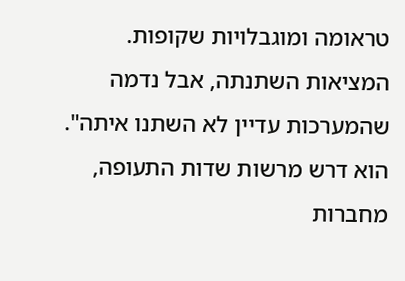טראומה ומוגבלויות שקופות. המציאות השתנתה, אבל נדמה שהמערכות עדיין לא השתנו איתה". הוא דרש מרשות שדות התעופה, מחברות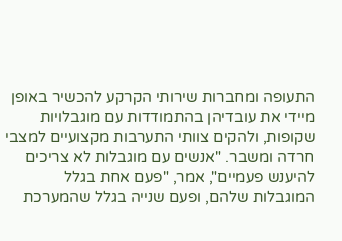התעופה ומחברות שירותי הקרקע להכשיר באופן מיידי את עובדיהן בהתמודדות עם מוגבלויות שקופות, ולהקים צוותי התערבות מקצועיים למצבי חרדה ומשבר. "אנשים עם מוגבלות לא צריכים להיענש פעמיים", אמר, "פעם אחת בגלל המוגבלות שלהם, ופעם שנייה בגלל שהמערכת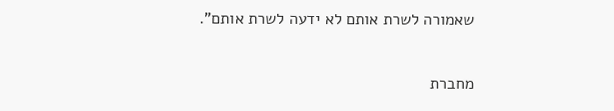שאמורה לשרת אותם לא ידעה לשרת אותם".

מחברת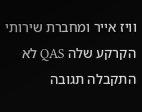וויז אייר ומחברת שירותי הקרקע שלה QAS לא התקבלה תגובה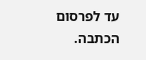עד לפרסום הכתבה.